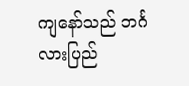ကျနော်သည် ဘင်္ဂလားပြည်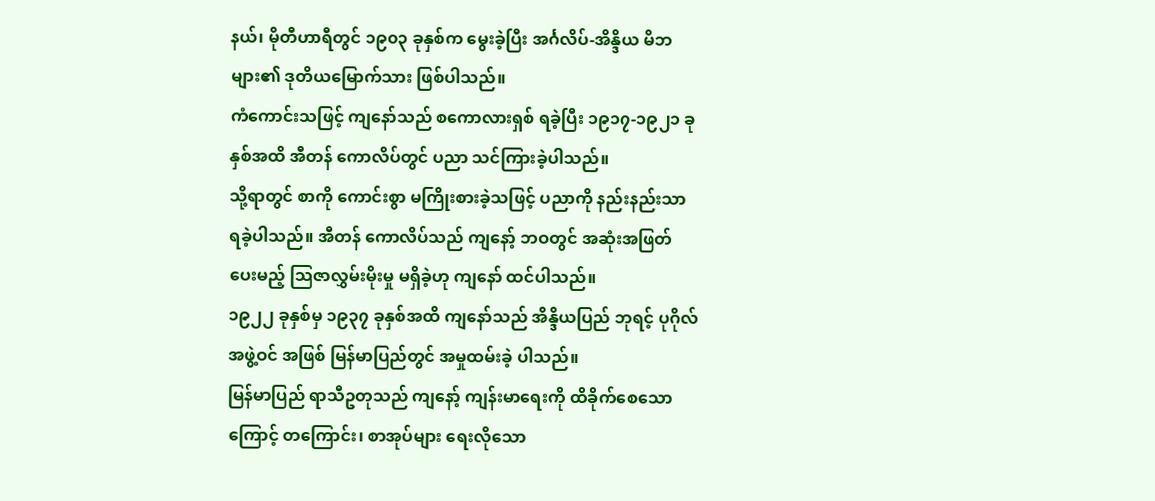နယ်၊ မိုတီဟာရီတွင် ၁၉၀၃ ခုနှစ်က မွေးခဲ့ပြီး အင်္ဂလိပ်-အိန္ဒိယ မိဘများ၏ ဒုတိယမြောက်သား ဖြစ်ပါသည်။
ကံကောင်းသဖြင့် ကျနော်သည် စကောလားရှစ် ရခဲ့ပြီး ၁၉၁၇-၁၉၂၁ ခုနှစ်အထိ အီတန် ကောလိပ်တွင် ပညာ သင်ကြားခဲ့ပါသည်။
သို့ရာတွင် စာကို ကောင်းစွာ မကြိုးစားခဲ့သဖြင့် ပညာကို နည်းနည်းသာ ရခဲ့ပါသည်။ အီတန် ကောလိပ်သည် ကျနော့် ဘဝတွင် အဆုံးအဖြတ် ပေးမည့် သြဇာလွှမ်းမိုးမှု မရှိခဲ့ဟု ကျနော် ထင်ပါသည်။
၁၉၂၂ ခုနှစ်မှ ၁၉၃၇ ခုနှစ်အထိ ကျနော်သည် အိန္ဒိယပြည် ဘုရင့် ပုဂိုလ် အဖွဲ့ဝင် အဖြစ် မြန်မာပြည်တွင် အမှုထမ်းခဲ့ ပါသည်။
မြန်မာပြည် ရာသီဥတုသည် ကျနော့် ကျန်းမာရေးကို ထိခိုက်စေသောကြောင့် တကြောင်း၊ စာအုပ်များ ရေးလိုသော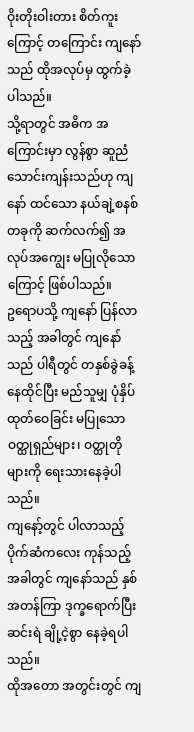ဝိုးတိုးဝါးတား စိတ်ကူးကြောင့် တကြောင်း ကျနော်သည် ထိုအလုပ်မှ ထွက်ခဲ့ပါသည်။
သို့ရာတွင် အဓိက အကြောင်းမှာ လွန်စွာ ဆူညံ သောင်းကျန်းသည်ဟု ကျနော် ထင်သော နယ်ချဲ့စနစ် တခုကို ဆက်လက်၍ အလုပ်အကျွေး မပြုလိုသောကြောင့် ဖြစ်ပါသည်။
ဥရောပသို့ ကျနော် ပြန်လာသည့် အခါတွင် ကျနော်သည် ပါရီတွင် တနှစ်ခွဲခန့် နေထိုင်ပြီး မည်သူမျှ ပုံနှိပ် ထုတ်ဝေခြင်း မပြုသော ဝတ္ထုရှည်များ၊ ဝတ္ထုတိုများကို ရေးသားနေခဲ့ပါသည်။
ကျနော့်တွင် ပါလာသည့် ပိုက်ဆံကလေး ကုန်သည့်အခါတွင် ကျနော်သည် နှစ်အတန်ကြာ ဒုက္ခရောက်ပြီး ဆင်းရဲ ချို့ငဲ့စွာ နေခဲ့ရပါသည်။
ထိုအတော အတွင်းတွင် ကျ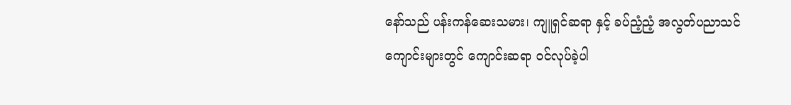နော်သည် ပန်းကန်ဆေးသမား၊ ကျူရှင်ဆရာ နှင့် ခပ်ညံ့ညံ့ အလွတ်ပညာသင် ကျောင်းများတွင် ကျောင်းဆရာ ဝင်လုပ်ခဲ့ပါ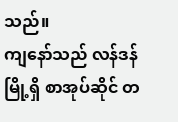သည်။
ကျနော်သည် လန်ဒန်မြို့ရှိ စာအုပ်ဆိုင် တ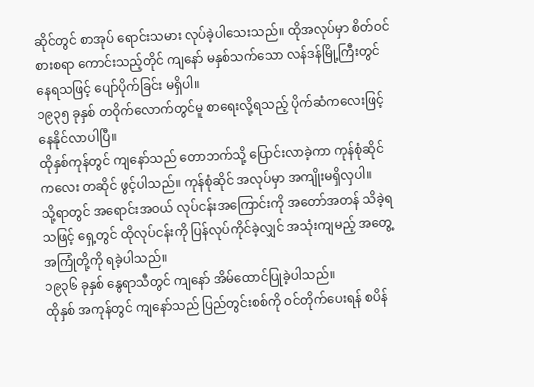ဆိုင်တွင် စာအုပ် ရောင်းသမား လုပ်ခဲ့ပါသေးသည်။ ထိုအလုပ်မှာ စိတ်ဝင်စားစရာ ကောင်းသည့်တိုင် ကျနော် မနှစ်သက်သော လန်ဒန်မြို့ကြီးတွင် နေရသဖြင့် ပျော်ပိုက်ခြင်း မရှိပါ။
၁၉၃၅ ခုနှစ် တဝိုက်လောက်တွင်မူ စာရေးလို့ရသည့် ပိုက်ဆံကလေးဖြင့် နေနိုင်လာပါပြီ။
ထိုနှစ်ကုန်တွင် ကျနော်သည် တောဘက်သို့ ပြောင်းလာခဲ့ကာ ကုန်စုံဆိုင်ကလေး တဆိုင် ဖွင့်ပါသည်။ ကုန်စုံဆိုင် အလုပ်မှာ အကျိုးမရှိလှပါ။
သို့ရာတွင် အရောင်းအဝယ် လုပ်ငန်းအကြောင်းကို အတော်အတန် သိခဲ့ရသဖြင့် ရှေ့တွင် ထိုလုပ်ငန်းကို ပြန်လုပ်ကိုင်ခဲ့လျှင် အသုံးကျမည့် အတွေ့အကြုံတို့ကို ရခဲ့ပါသည်။
၁၉၃၆ ခုနှစ် နွေရာသီတွင် ကျနော် အိမ်ထောင်ပြုခဲ့ပါသည်။
ထိုနှစ် အကုန်တွင် ကျနော်သည် ပြည်တွင်းစစ်ကို ဝင်တိုက်ပေးရန် စပိန်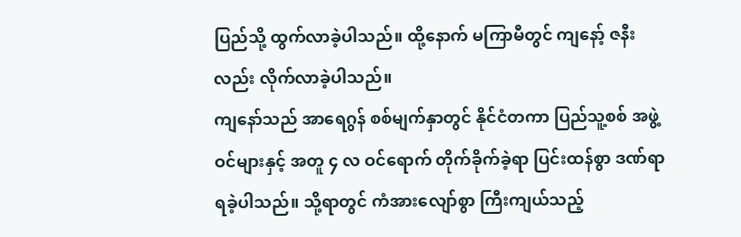ပြည်သို့ ထွက်လာခဲ့ပါသည်။ ထို့နောက် မကြာမီတွင် ကျနော့် ဇနီးလည်း လိုက်လာခဲ့ပါသည်။
ကျနော်သည် အာရေဂွန် စစ်မျက်နှာတွင် နိုင်ငံတကာ ပြည်သူ့စစ် အဖွဲ့ဝင်များနှင့် အတူ ၄ လ ဝင်ရောက် တိုက်ခိုက်ခဲ့ရာ ပြင်းထန်စွာ ဒဏ်ရာ ရခဲ့ပါသည်။ သို့ရာတွင် ကံအားလျော်စွာ ကြီးကျယ်သည့်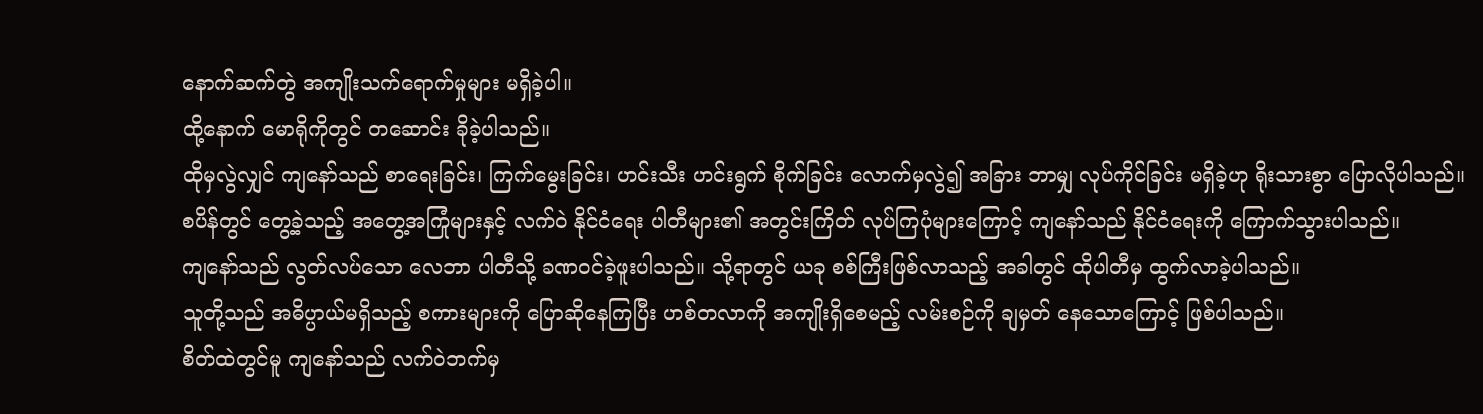နောက်ဆက်တွဲ အကျိုးသက်ရောက်မှုများ မရှိခဲ့ပါ။
ထို့နောက် မောရိုကိုတွင် တဆောင်း ခိုခဲ့ပါသည်။
ထိုမှလွဲလျှင် ကျနော်သည် စာရေးခြင်း၊ ကြက်မွေးခြင်း၊ ဟင်းသီး ဟင်းရွက် စိုက်ခြင်း လောက်မှလွဲ၍ အခြား ဘာမျှ လုပ်ကိုင်ခြင်း မရှိခဲ့ဟု ရိုးသားစွာ ပြောလိုပါသည်။
စပိန်တွင် တွေ့ခဲ့သည့် အတွေ့အကြုံများနှင့် လက်ဝဲ နိုင်ငံရေး ပါတီများ၏ အတွင်းကြိတ် လုပ်ကြပုံများကြောင့် ကျနော်သည် နိုင်ငံရေးကို ကြောက်သွားပါသည်။
ကျနော်သည် လွတ်လပ်သော လေဘာ ပါတီသို့ ခဏဝင်ခဲ့ဖူးပါသည်။ သို့ရာတွင် ယခု စစ်ကြီးဖြစ်လာသည့် အခါတွင် ထိုပါတီမှ ထွက်လာခဲ့ပါသည်။
သူတို့သည် အဓိပ္ပာယ်မရှိသည့် စကားများကို ပြောဆိုနေကြပြီး ဟစ်တလာကို အကျိုးရှိစေမည့် လမ်းစဉ်ကို ချမှတ် နေသောကြောင့် ဖြစ်ပါသည်။
စိတ်ထဲတွင်မူ ကျနော်သည် လက်ဝဲဘက်မှ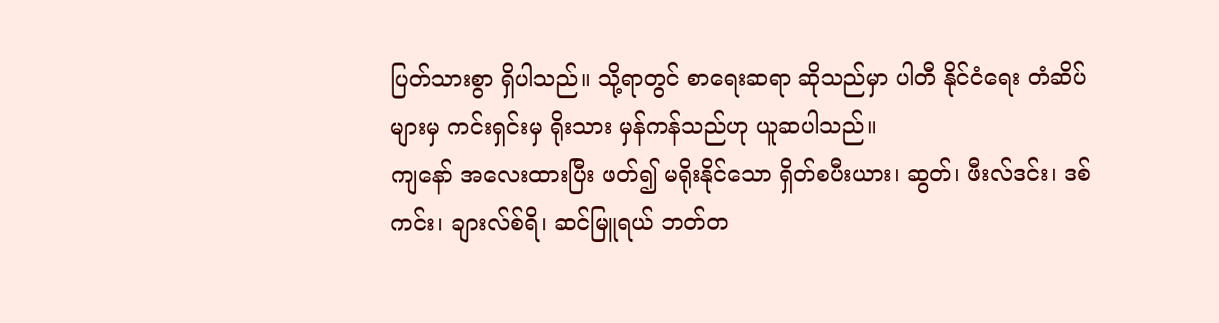ပြတ်သားစွာ ရှိပါသည်။ သို့ရာတွင် စာရေးဆရာ ဆိုသည်မှာ ပါတီ နိုင်ငံရေး တံဆိပ်များမှ ကင်းရှင်းမှ ရိုးသား မှန်ကန်သည်ဟု ယူဆပါသည်။
ကျနော် အလေးထားပြီး ဖတ်၍ မရိုးနိုင်သော ရှိတ်စပီးယား၊ ဆွတ်၊ ဖီးလ်ဒင်း၊ ဒစ်ကင်း၊ ချားလ်စ်ရိ၊ ဆင်မြူရယ် ဘတ်တ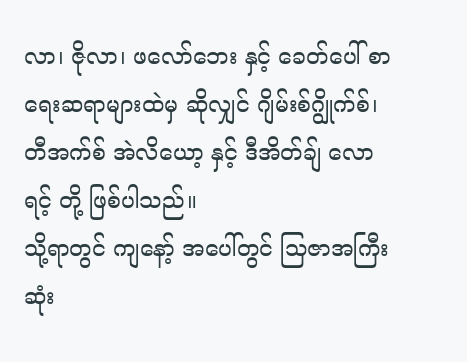လာ၊ ဇိုလာ၊ ဖလော်ဘေး နှင့် ခေတ်ပေါ် စာရေးဆရာများထဲမှ ဆိုလျှင် ဂျိမ်းစ်ဂျွိုက်စ်၊ တီအက်စ် အဲလိယော့ နှင့် ဒီအိတ်ချ် လောရင့် တို့ ဖြစ်ပါသည်။
သို့ရာတွင် ကျနော့် အပေါ်တွင် သြဇာအကြီးဆုံး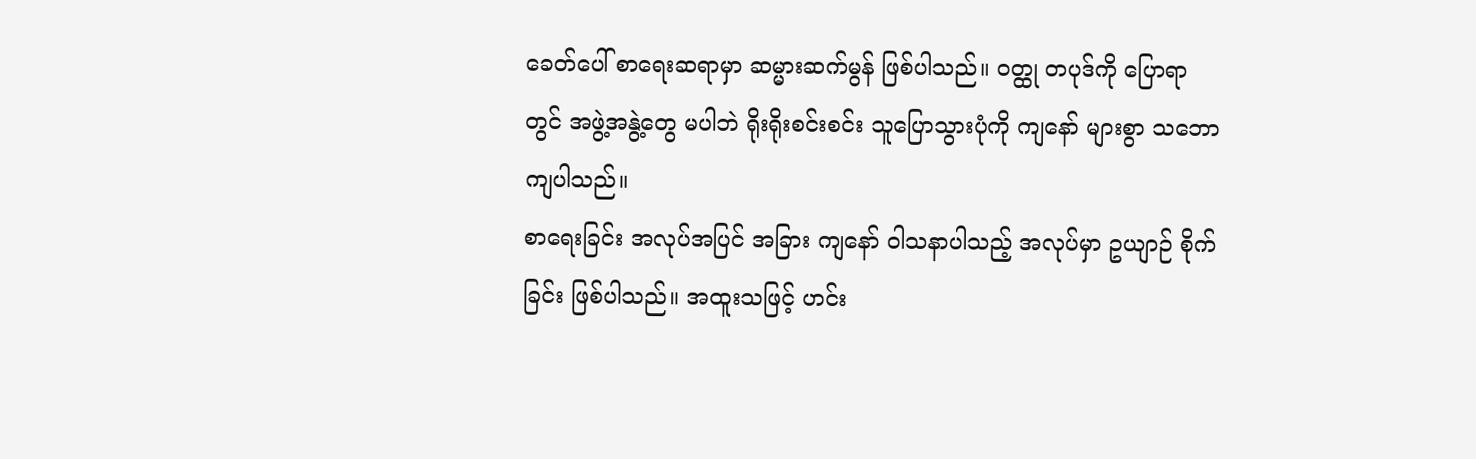ခေတ်ပေါ် စာရေးဆရာမှာ ဆမ္မားဆက်မွန် ဖြစ်ပါသည်။ ဝတ္ထု တပုဒ်ကို ပြောရာတွင် အဖွဲ့အနွဲ့တွေ မပါဘဲ ရိုးရိုးစင်းစင်း သူပြောသွားပုံကို ကျနော် များစွာ သဘောကျပါသည်။
စာရေးခြင်း အလုပ်အပြင် အခြား ကျနော် ဝါသနာပါသည့် အလုပ်မှာ ဥယျာဉ် စိုက်ခြင်း ဖြစ်ပါသည်။ အထူးသဖြင့် ဟင်း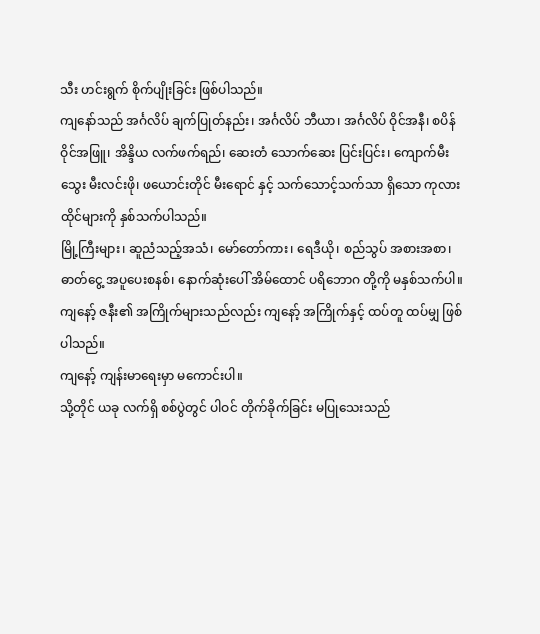သီး ဟင်းရွက် စိုက်ပျိုးခြင်း ဖြစ်ပါသည်။
ကျနော်သည် အင်္ဂလိပ် ချက်ပြုတ်နည်း၊ အင်္ဂလိပ် ဘီယာ၊ အင်္ဂလိပ် ဝိုင်အနီ၊ စပိန် ဝိုင်အဖြူ၊ အိန္ဒိယ လက်ဖက်ရည်၊ ဆေးတံ သောက်ဆေး ပြင်းပြင်း၊ ကျောက်မီးသွေး မီးလင်းဖို၊ ဖယောင်းတိုင် မီးရောင် နှင့် သက်သောင့်သက်သာ ရှိသော ကုလားထိုင်များကို နှစ်သက်ပါသည်။
မြို့ကြီးများ၊ ဆူညံသည့်အသံ၊ မော်တော်ကား၊ ရေဒီယို၊ စည်သွပ် အစားအစာ၊ ဓာတ်ငွေ့ အပူပေးစနစ်၊ နောက်ဆုံးပေါ် အိမ်ထောင် ပရိဘောဂ တို့ကို မနှစ်သက်ပါ။
ကျနော့် ဇနီး၏ အကြိုက်များသည်လည်း ကျနော့် အကြိုက်နှင့် ထပ်တူ ထပ်မျှ ဖြစ်ပါသည်။
ကျနော့် ကျန်းမာရေးမှာ မကောင်းပါ။
သို့တိုင် ယခု လက်ရှိ စစ်ပွဲတွင် ပါဝင် တိုက်ခိုက်ခြင်း မပြုသေးသည်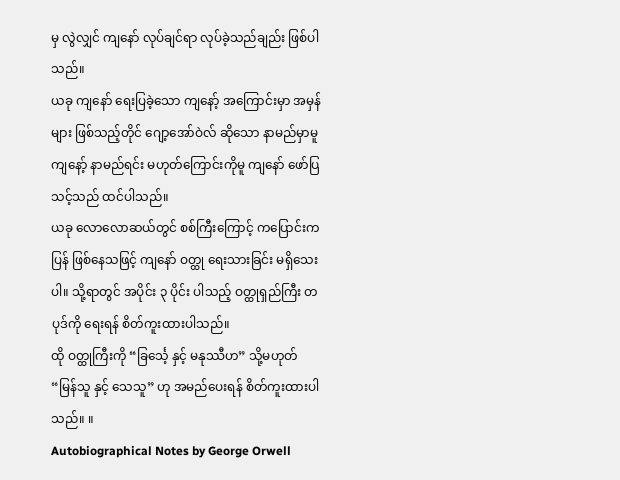မှ လွဲလျှင် ကျနော် လုပ်ချင်ရာ လုပ်ခဲ့သည်ချည်း ဖြစ်ပါသည်။
ယခု ကျနော် ရေးပြခဲ့သော ကျနော့် အကြောင်းမှာ အမှန်များ ဖြစ်သည့်တိုင် ဂျော့အော်ဝဲလ် ဆိုသော နာမည်မှာမူ ကျနော့် နာမည်ရင်း မဟုတ်ကြောင်းကိုမူ ကျနော် ဖော်ပြသင့်သည် ထင်ပါသည်။
ယခု လောလောဆယ်တွင် စစ်ကြီးကြောင့် ကပြောင်းကပြန် ဖြစ်နေသဖြင့် ကျနော် ဝတ္ထု ရေးသားခြင်း မရှိသေးပါ။ သို့ရာတွင် အပိုင်း ၃ ပိုင်း ပါသည့် ဝတ္ထုရှည်ကြီး တပုဒ်ကို ရေးရန် စိတ်ကူးထားပါသည်။
ထို ဝတ္ထုကြီးကို “ခြင်္သေ့ နှင့် မနုဿီဟ” သို့မဟုတ် “မြန်သူ နှင့် သေသူ” ဟု အမည်ပေးရန် စိတ်ကူးထားပါသည်။ ။
Autobiographical Notes by George Orwell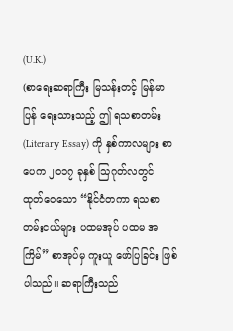(U.K.)
(စာရေးဆရာကြီး မြသန်းတင့် မြန်မာပြန် ရေးသားသည့် ဤ ရသစာတမ်း (Literary Essay) ကို နှစ်ကာလများ စာပေက ၂၀၁၇ ခုနှစ် သြဂုတ်လတွင် ထုတ်ဝေသော “နိုင်ငံတကာ ရသစာတမ်းငယ်များ ပထမအုပ် ပထမ အကြိမ်” စာအုပ်မှ ကူးယူ ဖော်ပြခြင်း ဖြစ်ပါသည်။ ဆရာကြီးသည်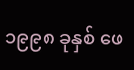၁၉၉၈ ခုနှစ် ဖေ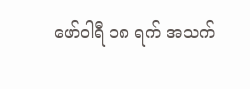ဖော်ဝါရီ ၁၈ ရက် အသက်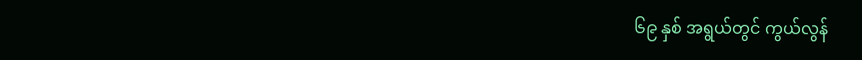၆၉ နှစ် အရွယ်တွင် ကွယ်လွန်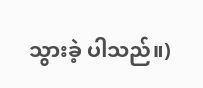သွားခဲ့ ပါသည်။)